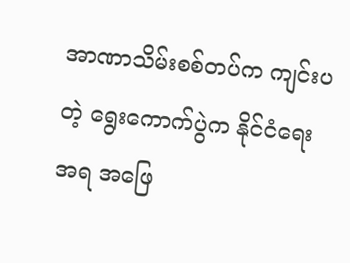အာဏာသိမ်းစစ်တပ်က ကျင်းပတဲ့ ရွေးကောက်ပွဲက နိုင်ငံရေးအရ အဖြေ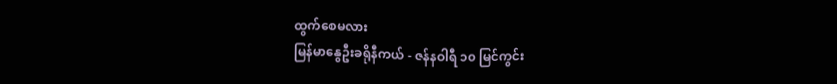ထွက်စေမလား
မြန်မာနွေဦးခရိုနီကယ် - ဇန်နဝါရီ ၁၀ မြင်ကွင်း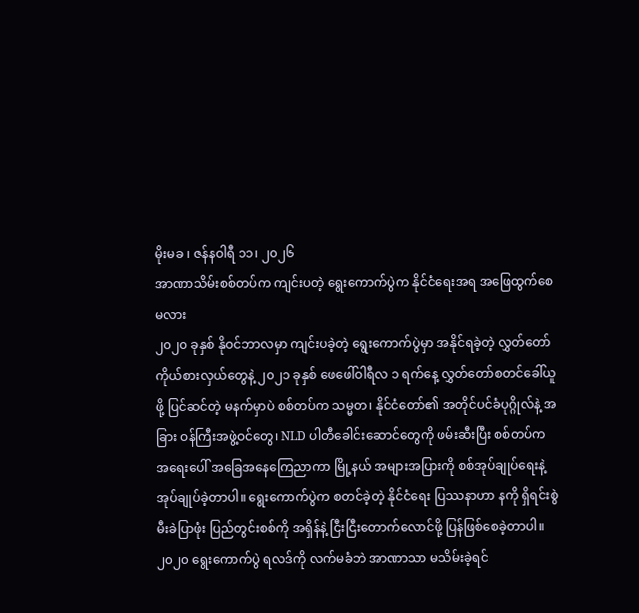မိုးမခ ၊ ဇန်နဝါရီ ၁၁၊ ၂၀၂၆
အာဏာသိမ်းစစ်တပ်က ကျင်းပတဲ့ ရွေးကောက်ပွဲက နိုင်ငံရေးအရ အဖြေထွက်စေမလား
၂၀၂၀ ခုနှစ် နိုဝင်ဘာလမှာ ကျင်းပခဲ့တဲ့ ရွေးကောက်ပွဲမှာ အနိုင်ရခဲ့တဲ့ လွှတ်တော်ကိုယ်စားလှယ်တွေနဲ့ ၂၀၂၁ ခုနှစ် ဖေဖေါ်ဝါရီလ ၁ ရက်နေ့ လွှတ်တော်စတင်ခေါ်ယူဖို့ ပြင်ဆင်တဲ့ မနက်မှာပဲ စစ်တပ်က သမ္မတ၊ နိုင်ငံတော်၏ အတိုင်ပင်ခံပုဂ္ဂိုလ်နဲ့ အခြား ဝန်ကြီးအဖွဲ့ဝင်တွေ၊ NLD ပါတီခေါင်းဆောင်တွေကို ဖမ်းဆီးပြီး စစ်တပ်က အရေးပေါ် အခြေအနေကြေညာကာ မြို့နယ် အများအပြားကို စစ်အုပ်ချုပ်ရေးနဲ့ အုပ်ချုပ်ခဲ့တာပါ။ ရွေးကောက်ပွဲက စတင်ခဲ့တဲ့ နိုင်ငံရေး ပြဿနာဟာ နကို ရှိရင်းစွဲ မီးခဲပြာဖုံး ပြည်တွင်းစစ်ကို အရှိန်နဲ့ ငြီးငြီးတောက်လောင်ဖို့ ပြန်ဖြစ်စေခဲ့တာပါ။
၂၀၂၀ ရွေးကောက်ပွဲ ရလဒ်ကို လက်မခံဘဲ အာဏာသာ မသိမ်းခဲ့ရင်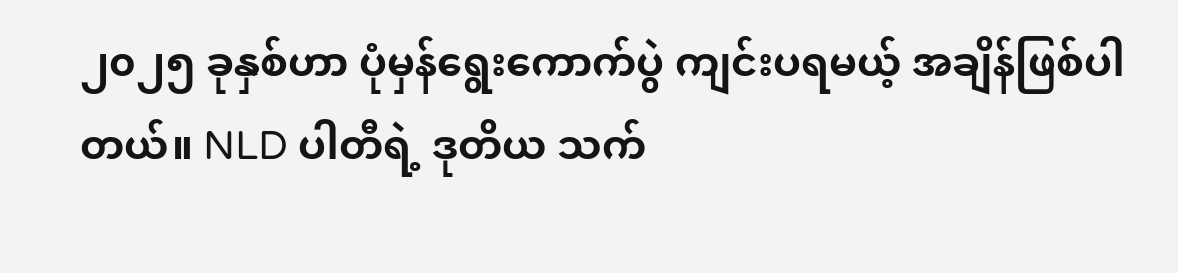၂၀၂၅ ခုနှစ်ဟာ ပုံမှန်ရွေးကောက်ပွဲ ကျင်းပရမယ့် အချိန်ဖြစ်ပါတယ်။ NLD ပါတီရဲ့ ဒုတိယ သက်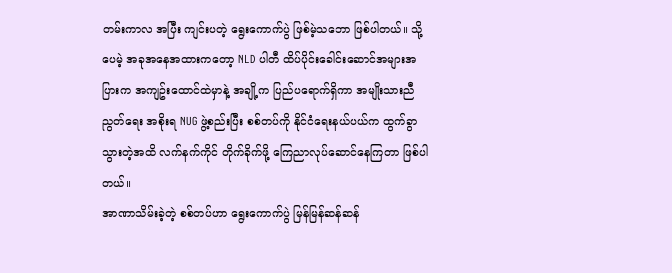တမ်းကာလ အပြီး ကျင်းပတဲ့ ရွေးကောက်ပွဲ ဖြစ်မဲ့သဘော ဖြစ်ပါတယ်။ သို့ပေမဲ့ အခုအနေအထားကတော့ NLD ပါတီ ထိပ်ပိုင်းခေါင်းဆောင်အများအပြားက အကျဥ်းထောင်ထဲမှာနဲ့ အချို့က ပြည်ပရောက်ရှိကာ အမျိုးသားညီညွတ်ရေး အစိုးရ NUG ဖွဲ့စည်းပြီး စစ်တပ်ကို နိုင်ငံရေးနယ်ပယ်က ထွက်ခွာသွားတဲ့အထိ လက်နက်ကိုင် တိုက်ခိုက်ဖို့ ကြေညာလုပ်ဆောင်နေကြတာ ဖြစ်ပါတယ်။
အာဏာသိမ်းခဲ့တဲ့ စစ်တပ်ဟာ ရွေးကောက်ပွဲ မြန်မြန်ဆန်ဆန်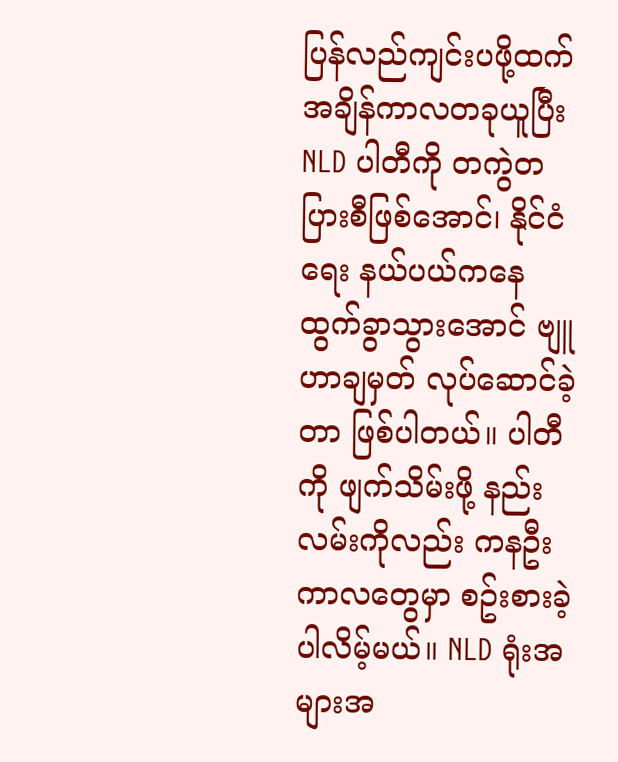ပြန်လည်ကျင်းပဖို့ထက် အချိန်ကာလတခုယူပြီး NLD ပါတီကို တကွဲတပြားစီဖြစ်အောင်၊ နိုင်ငံရေး နယ်ပယ်ကနေ ထွက်ခွာသွားအောင် ဗျူဟာချမှတ် လုပ်ဆောင်ခဲ့တာ ဖြစ်ပါတယ်။ ပါတီကို ဖျက်သိမ်းဖို့ နည်းလမ်းကိုလည်း ကနဦးကာလတွေမှာ စဥ်းစားခဲ့ပါလိမ့်မယ်။ NLD ရုံးအများအ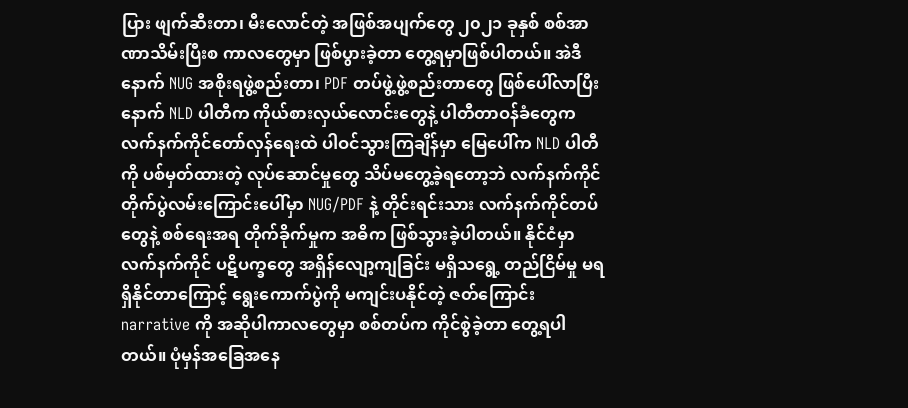ပြား ဖျက်ဆီးတာ၊ မီးလောင်တဲ့ အဖြစ်အပျက်တွေ ၂၀၂၁ ခုနှစ် စစ်အာဏာသိမ်းပြီးစ ကာလတွေမှာ ဖြစ်ပွားခဲ့တာ တွေ့ရမှာဖြစ်ပါတယ်။ အဲဒီနောက် NUG အစိုးရဖွဲ့စည်းတာ၊ PDF တပ်ဖွဲ့ဖွဲ့စည်းတာတွေ ဖြစ်ပေါ်လာပြီးနောက် NLD ပါတီက ကိုယ်စားလှယ်လောင်းတွေနဲ့ ပါတီတာဝန်ခံတွေက လက်နက်ကိုင်တော်လှန်ရေးထဲ ပါဝင်သွားကြချိန်မှာ မြေပေါ်က NLD ပါတီကို ပစ်မှတ်ထားတဲ့ လုပ်ဆောင်မှုတွေ သိပ်မတွေ့ခဲ့ရတော့ဘဲ လက်နက်ကိုင် တိုက်ပွဲလမ်းကြောင်းပေါ်မှာ NUG/PDF နဲ့ တိုင်းရင်းသား လက်နက်ကိုင်တပ်တွေနဲ့ စစ်ရေးအရ တိုက်ခိုက်မှုက အဓိက ဖြစ်သွားခဲ့ပါတယ်။ နိုင်ငံမှာ လက်နက်ကိုင် ပဋိပက္ခတွေ အရှိန်လျော့ကျခြင်း မရှိသရွေ့ တည်ငြိမ်မှု မရရှိနိုင်တာကြောင့် ရွေးကောက်ပွဲကို မကျင်းပနိုင်တဲ့ ဇတ်ကြောင်း narrative ကို အဆိုပါကာလတွေမှာ စစ်တပ်က ကိုင်စွဲခဲ့တာ တွေ့ရပါတယ်။ ပုံမှန်အခြေအနေ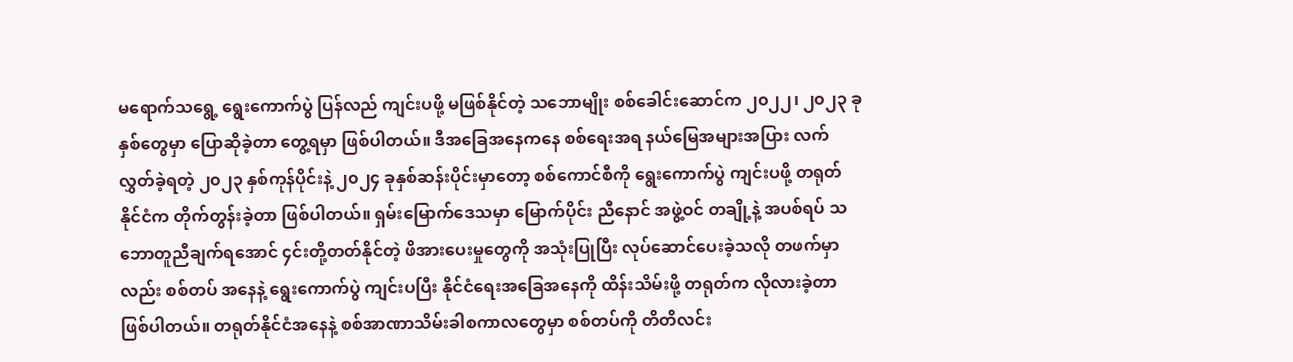မရောက်သရွေ့ ရွေးကောက်ပွဲ ပြန်လည် ကျင်းပဖို့ မဖြစ်နိုင်တဲ့ သဘောမျိုး စစ်ခေါင်းဆောင်က ၂၀၂၂၊ ၂၀၂၃ ခုနှစ်တွေမှာ ပြောဆိုခဲ့တာ တွေ့ရမှာ ဖြစ်ပါတယ်။ ဒီအခြေအနေကနေ စစ်ရေးအရ နယ်မြေအများအပြား လက်လွှတ်ခဲ့ရတဲ့ ၂၀၂၃ နှစ်ကုန်ပိုင်းနဲ့ ၂၀၂၄ ခုနှစ်ဆန်းပိုင်းမှာတော့ စစ်ကောင်စီကို ရွေးကောက်ပွဲ ကျင်းပဖို့ တရုတ်နိုင်ငံက တိုက်တွန်းခဲ့တာ ဖြစ်ပါတယ်။ ရှမ်းမြောက်ဒေသမှာ မြောက်ပိုင်း ညီနောင် အဖွဲ့ဝင် တချို့နဲ့ အပစ်ရပ် သဘောတူညီချက်ရအောင် ၄င်းတို့တတ်နိုင်တဲ့ ဖိအားပေးမှုတွေကို အသုံးပြုပြီး လုပ်ဆောင်ပေးခဲ့သလို တဖက်မှာလည်း စစ်တပ် အနေနဲ့ ရွေးကောက်ပွဲ ကျင်းပပြီး နိုင်ငံရေးအခြေအနေကို ထိန်းသိမ်းဖို့ တရုတ်က လိုလားခဲ့တာ ဖြစ်ပါတယ်။ တရုတ်နိုင်ငံအနေနဲ့ စစ်အာဏာသိမ်းခါစကာလတွေမှာ စစ်တပ်ကို တိတိလင်း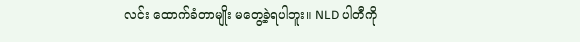လင်း ထောက်ခံတာမျိုး မတွေ့ခဲ့ရပါဘူး။ NLD ပါတီကို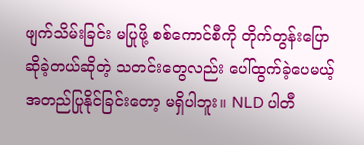ဖျက်သိမ်းခြင်း မပြုဖို့ စစ်ကောင်စီကို တိုက်တွန်းပြောဆိုခဲ့တယ်ဆိုတဲ့ သတင်းတွေလည်း ပေါ်ထွက်ခဲ့ပေမယ့် အတည်ပြုနိုင်ခြင်းတော့ မရှိပါဘူး။ NLD ပါတီ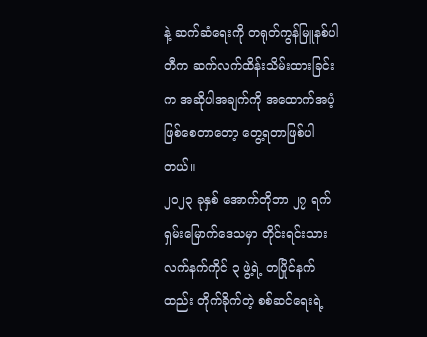နဲ့ ဆက်ဆံရေးကို တရုတ်ကွန်မြူနစ်ပါတီက ဆက်လက်ထိန်းသိမ်းထားခြင်းက အဆိုပါအချက်ကို အထောက်အပံ့ဖြစ်စေတာတော့ တွေ့ရတာဖြစ်ပါတယ်။
၂၀၂၃ ခုနှစ် အောက်တိုဘာ ၂၇ ရက် ရှမ်းမြောက်ဒေသမှာ တိုင်းရင်းသားလက်နက်ကိုင် ၃ ဖွဲ့ရဲ့ တပြိုင်နက်ထည်း တိုက်ခိုက်တဲ့ စစ်ဆင်ရေးရဲ့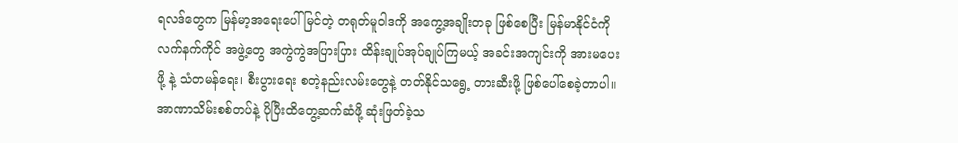ရလဒ်တွေက မြန်မာ့အရေးပေါ် မြင်တဲ့ တရုတ်မူဝါဒကို အကွေ့အချိုးတခု ဖြစ်စေပြီး မြန်မာနိုင်ငံကို လက်နက်ကိုင် အဖွဲ့တွေ အကွဲကွဲအပြားပြား ထိန်းချုပ်အုပ်ချုပ်ကြမယ့် အခင်းအကျင်းကို အားမပေးဖို့ နဲ့ သံတမန်ရေး၊ စီးပွားရေး စတဲ့နည်းလမ်းတွေနဲ့ တတ်နိုင်သရွေ့ တားဆီးဖို့ ဖြစ်ပေါ်စေခဲ့တာပါ။
အာဏာသိမ်းစစ်တပ်နဲ့ ပိုပြီးထိတွေ့ဆက်ဆံဖို့ ဆုံးဖြတ်ခဲ့သ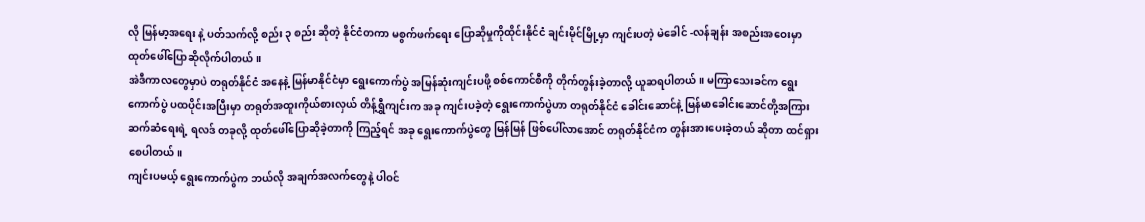လို မြန်မာ့အရေး နဲ့ ပတ်သက်လို့ စည်း ၃ စည်း ဆိုတဲ့ နိုင်ငံတကာ မစွက်ဖက်ရေး ပြောဆိုမှုကိုထိုင်းနိုင်ငံ ချင်းမိုင်မြို့မှာ ကျင်းပတဲ့ မဲခေါင် -လန်ချန်း အစည်းအဝေးမှာ ထုတ်ဖေါ်ပြောဆိုလိုက်ပါတယ်။
အဲဒီကာလတွေမှာပဲ တရုတ်နိုင်ငံ အနေနဲ့ မြန်မာနိုင်ငံမှာ ရွေးကောက်ပွဲ အမြန်ဆုံးကျင်းပဖို့ စစ်ကောင်စီကို တိုက်တွန်းခဲ့တာလို့ ယူဆရပါတယ်။ မကြာသေးခင်က ရွေးကောက်ပွဲ ပထပိုင်းအပြီးမှာ တရုတ်အထူးကိုယ်စားလှယ် တိန့်ရွှီကျင်းက အခု ကျင်းပခဲ့တဲ့ ရွေးကောက်ပွဲဟာ တရုတ်နိုင်ငံ ခေါင်းဆောင်နဲ့ မြန်မာခေါင်းဆောင်တို့အကြား ဆက်ဆံရေးရဲ့ ရလဒ် တခုလို့ ထုတ်ဖေါ်ပြောဆိုခဲ့တာကို ကြည့်ရင် အခု ရွေးကောက်ပွဲတွေ မြန်မြန် ဖြစ်ပေါ်လာအောင် တရုတ်နိုင်ငံက တွန်းအားပေးခဲ့တယ် ဆိုတာ ထင်ရှားစေပါတယ်။
ကျင်းပမယ့် ရွေးကောက်ပွဲက ဘယ်လို အချက်အလက်တွေနဲ့ ပါဝင်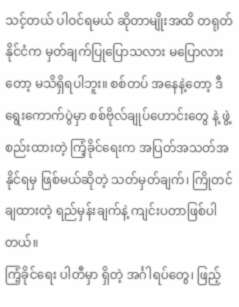သင့်တယ် ပါဝင်ရမယ် ဆိုတာမျိုးအထိ တရုတ်နိုင်ငံက မှတ်ချက်ပြုပြောသလား မပြောလားတော့ မသိရှိရပါဘူး။ စစ်တပ် အနေနဲ့တော့ ဒီရွေးကောက်ပွဲမှာ စစ်ဗိုလ်ချုပ်ဟောင်းတွေ နဲ့ ဖွဲ့စည်းထားတဲ့ ကြံ့ခိုင်ရေးက အပြတ်အသတ်အနိုင်ရမှ ဖြစ်မယ်ဆိုတဲ့ သတ်မှတ်ချက်၊ ကြိုတင်ချထားတဲ့ ရည်မှန်းချက်နဲ့ ကျင်းပတာဖြစ်ပါတယ်။
ကြံ့ခိုင်ရေး ပါတီမှာ ရှိတဲ့ အင်္ဂါရပ်တွေ၊ ဖြည့်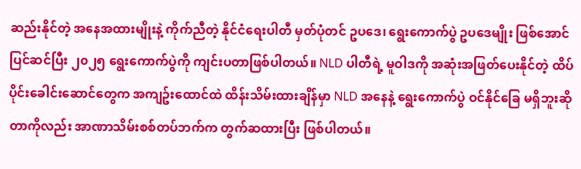ဆည်းနိုင်တဲ့ အနေအထားမျိုးနဲ့ ကိုက်ညီတဲ့ နိုင်ငံရေးပါတီ မှတ်ပုံတင် ဥပဒေ၊ ရွေးကောက်ပွဲ ဥပဒေမျိုး ဖြစ်အောင် ပြင်ဆင်ပြီး ၂၀၂၅ ရွေးကောက်ပွဲကို ကျင်းပတာဖြစ်ပါတယ်။ NLD ပါတီရဲ့ မူဝါဒကို အဆုံးအဖြတ်ပေးနိုင်တဲ့ ထိပ်ပိုင်းခေါင်းဆောင်တွေက အကျဥ်းထောင်ထဲ ထိန်းသိမ်းထားချိန်မှာ NLD အနေနဲ့ ရွေးကောက်ပွဲ ဝင်နိုင်ခြေ မရှိဘူးဆိုတာကိုလည်း အာဏာသိမ်းစစ်တပ်ဘက်က တွက်ဆထားပြီး ဖြစ်ပါတယ်။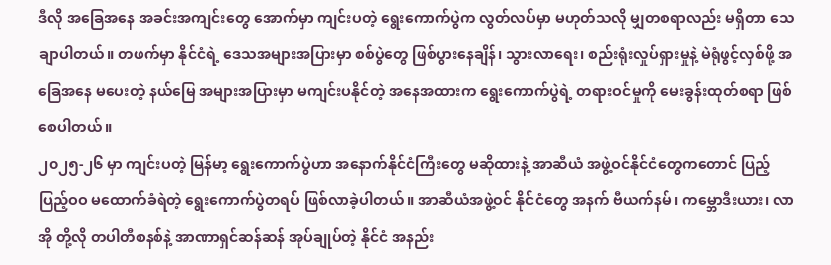ဒီလို အခြေအနေ အခင်းအကျင်းတွေ အောက်မှာ ကျင်းပတဲ့ ရွေးကောက်ပွဲက လွတ်လပ်မှာ မဟုတ်သလို မျှတစရာလည်း မရှိတာ သေချာပါတယ်။ တဖက်မှာ နိုင်ငံရဲ့ ဒေသအများအပြားမှာ စစ်ပွဲတွေ ဖြစ်ပွားနေချိန်၊ သွားလာရေး၊ စည်းရုံးလှုပ်ရှားမှုနဲ့ မဲရုံဖွင့်လှစ်ဖို့ အခြေအနေ မပေးတဲ့ နယ်မြေ အများအပြားမှာ မကျင်းပနိုင်တဲ့ အနေအထားက ရွေးကောက်ပွဲရဲ့ တရားဝင်မှုကို မေးခွန်းထုတ်စရာ ဖြစ်စေပါတယ်။
၂၀၂၅-၂၆ မှာ ကျင်းပတဲ့ မြန်မာ့ ရွေးကောက်ပွဲဟာ အနောက်နိုင်ငံကြီးတွေ မဆိုထားနဲ့ အာဆီယံ အဖွဲ့ဝင်နိုင်ငံတွေကတောင် ပြည့်ပြည့်ဝဝ မထောက်ခံရဲတဲ့ ရွေးကောက်ပွဲတရပ် ဖြစ်လာခဲ့ပါတယ်။ အာဆီယံအဖွဲ့ဝင် နိုင်ငံတွေ အနက် ဗီယက်နမ်၊ ကမ္ဘောဒီးယား၊ လာအို တို့လို တပါတီစနစ်နဲ့ အာဏာရှင်ဆန်ဆန် အုပ်ချုပ်တဲ့ နိုင်ငံ အနည်း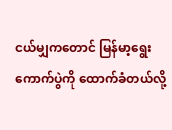ငယ်မျှကတောင် မြန်မာ့ရွေးကောက်ပွဲကို ထောက်ခံတယ်လို့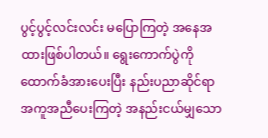ပွင့်ပွင့်လင်းလင်း မပြောကြတဲ့ အနေအထားဖြစ်ပါတယ်။ ရွေးကောက်ပွဲကို ထောက်ခံအားပေးပြီး နည်းပညာဆိုင်ရာ အကူအညီပေးကြတဲ့ အနည်းငယ်မျှသော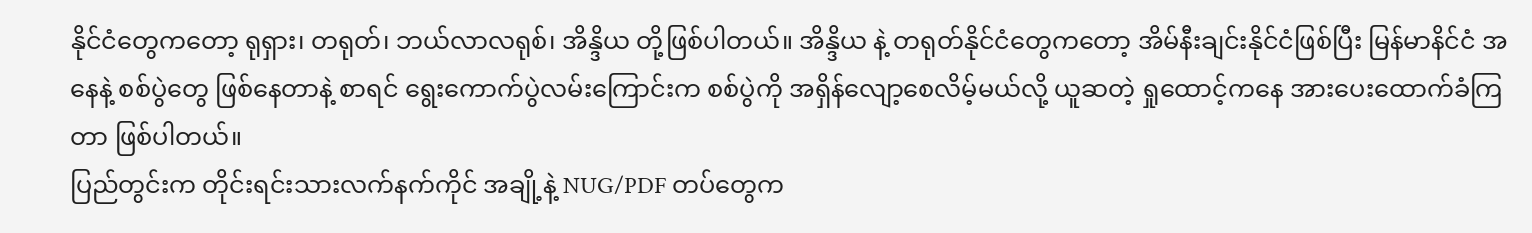နိုင်ငံတွေကတော့ ရုရှား၊ တရုတ်၊ ဘယ်လာလရုစ်၊ အိန္ဒိယ တို့ဖြစ်ပါတယ်။ အိန္ဒိယ နဲ့ တရုတ်နိုင်ငံတွေကတော့ အိမ်နီးချင်းနိုင်ငံဖြစ်ပြီး မြန်မာနိင်ငံ အနေနဲ့ စစ်ပွဲတွေ ဖြစ်နေတာနဲ့ စာရင် ရွေးကောက်ပွဲလမ်းကြောင်းက စစ်ပွဲကို အရှိန်လျော့စေလိမ့်မယ်လို့ ယူဆတဲ့ ရှုထောင့်ကနေ အားပေးထောက်ခံကြတာ ဖြစ်ပါတယ်။
ပြည်တွင်းက တိုင်းရင်းသားလက်နက်ကိုင် အချို့နဲ့ NUG/PDF တပ်တွေက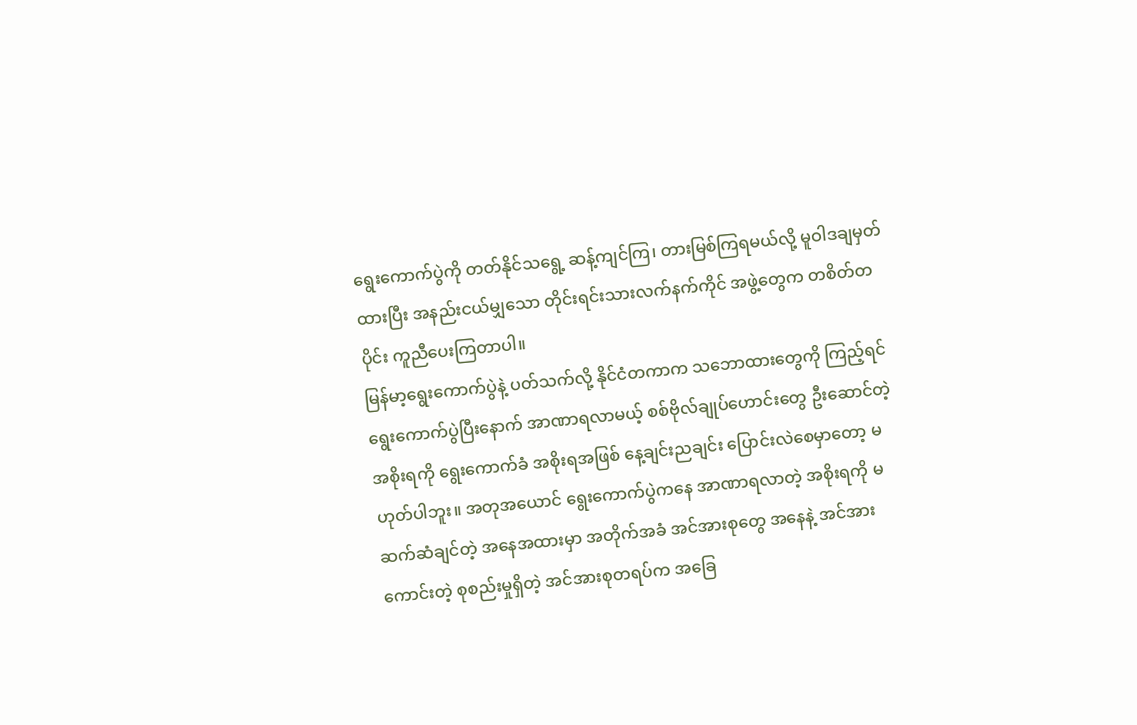ရွေးကောက်ပွဲကို တတ်နိုင်သရွေ့ ဆန့်ကျင်ကြ၊ တားမြစ်ကြရမယ်လို့ မူဝါဒချမှတ်ထားပြီး အနည်းငယ်မျှသော တိုင်းရင်းသားလက်နက်ကိုင် အဖွဲ့တွေက တစိတ်တပိုင်း ကူညီပေးကြတာပါ။
မြန်မာ့ရွေးကောက်ပွဲနဲ့ ပတ်သက်လို့ နိုင်ငံတကာက သဘောထားတွေကို ကြည့်ရင် ရွေးကောက်ပွဲပြီးနောက် အာဏာရလာမယ့် စစ်ဗိုလ်ချုပ်ဟောင်းတွေ ဦးဆောင်တဲ့ အစိုးရကို ရွေးကောက်ခံ အစိုးရအဖြစ် နေ့ချင်းညချင်း ပြောင်းလဲစေမှာတော့ မဟုတ်ပါဘူး။ အတုအယောင် ရွေးကောက်ပွဲကနေ အာဏာရလာတဲ့ အစိုးရကို မဆက်ဆံချင်တဲ့ အနေအထားမှာ အတိုက်အခံ အင်အားစုတွေ အနေနဲ့ အင်အားကောင်းတဲ့ စုစည်းမှုရှိတဲ့ အင်အားစုတရပ်က အခြေ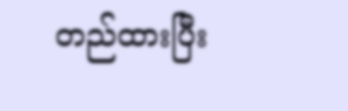တည်ထားပြီး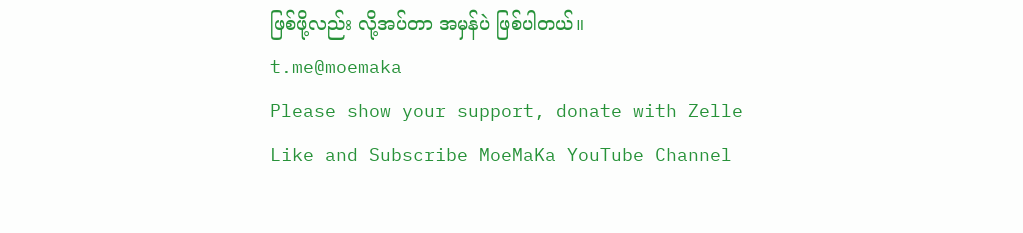ဖြစ်ဖို့လည်း လို့အပ်တာ အမှန်ပဲ ဖြစ်ပါတယ်။
t.me@moemaka
Please show your support, donate with Zelle
Like and Subscribe MoeMaKa YouTube Channel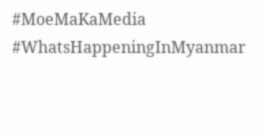#MoeMaKaMedia
#WhatsHappeningInMyanmar